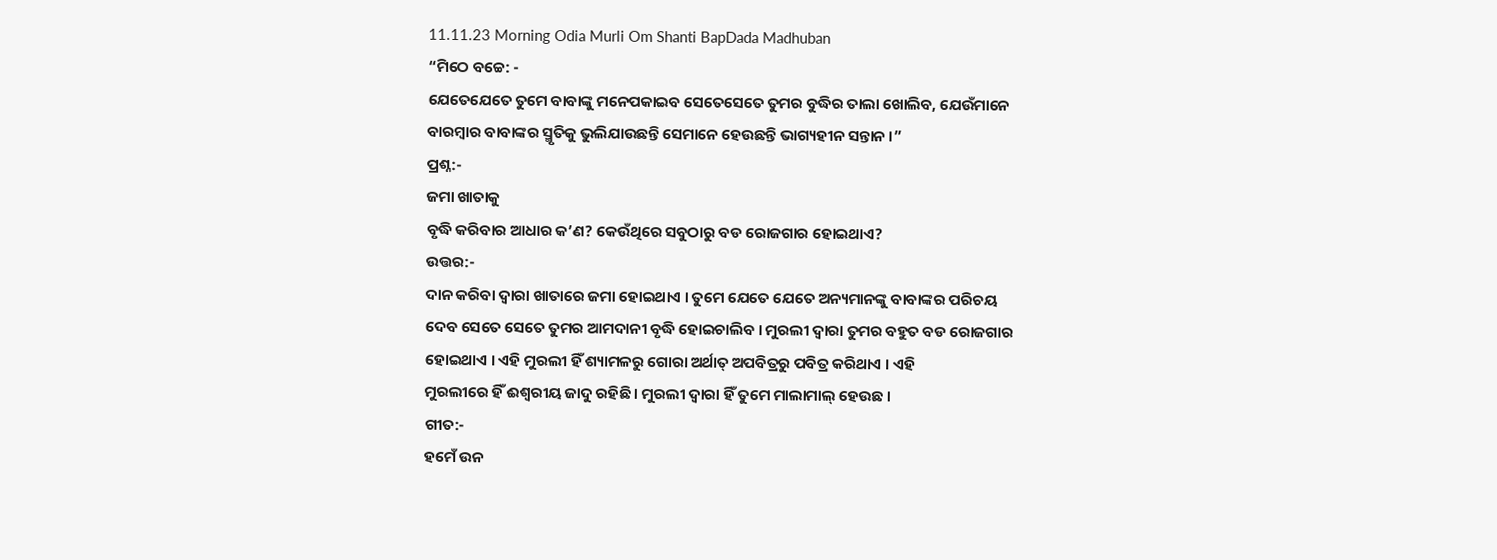11.11.23 Morning Odia Murli Om Shanti BapDada Madhuban
“ମିଠେ ବଚ୍ଚେ: -
ଯେତେଯେତେ ତୁମେ ବାବାଙ୍କୁ ମନେପକାଇବ ସେତେସେତେ ତୁମର ବୁଦ୍ଧିର ତାଲା ଖୋଲିବ, ଯେଉଁମାନେ
ବାରମ୍ବାର ବାବାଙ୍କର ସ୍ମୃତିକୁ ଭୁଲିଯାଉଛନ୍ତି ସେମାନେ ହେଉଛନ୍ତି ଭାଗ୍ୟହୀନ ସନ୍ତାନ ।”
ପ୍ରଶ୍ନ:-
ଜମା ଖାତାକୁ
ବୃଦ୍ଧି କରିବାର ଆଧାର କ’ଣ? କେଉଁଥିରେ ସବୁଠାରୁ ବଡ ରୋଜଗାର ହୋଇଥାଏ?
ଉତ୍ତର:-
ଦାନ କରିବା ଦ୍ୱାରା ଖାତାରେ ଜମା ହୋଇଥାଏ । ତୁମେ ଯେତେ ଯେତେ ଅନ୍ୟମାନଙ୍କୁ ବାବାଙ୍କର ପରିଚୟ
ଦେବ ସେତେ ସେତେ ତୁମର ଆମଦାନୀ ବୃଦ୍ଧି ହୋଇଚାଲିବ । ମୁରଲୀ ଦ୍ୱାରା ତୁମର ବହୁତ ବଡ ରୋଜଗାର
ହୋଇଥାଏ । ଏହି ମୁରଲୀ ହିଁ ଶ୍ୟାମଳରୁ ଗୋରା ଅର୍ଥାତ୍ ଅପବିତ୍ରରୁ ପବିତ୍ର କରିଥାଏ । ଏହି
ମୁରଲୀରେ ହିଁ ଈଶ୍ୱରୀୟ ଜାଦୁ ରହିଛି । ମୁରଲୀ ଦ୍ୱାରା ହିଁ ତୁମେ ମାଲାମାଲ୍ ହେଉଛ ।
ଗୀତ:-
ହମେଁ ଉନ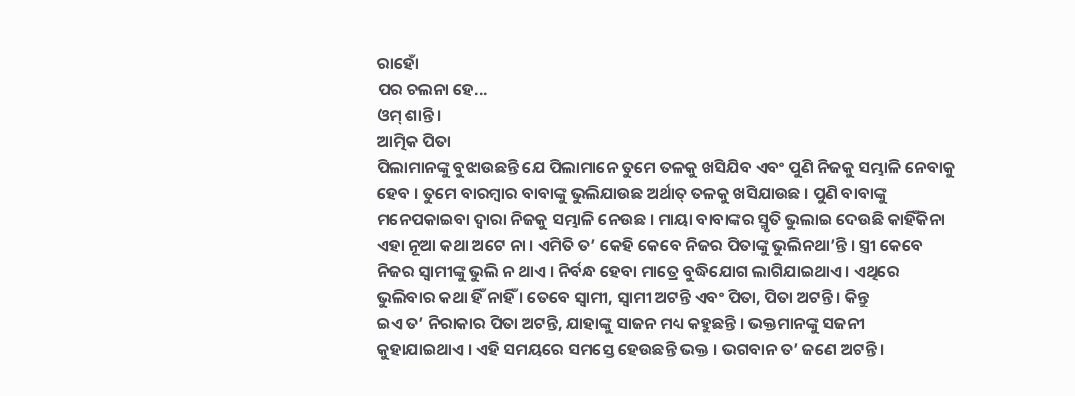ରାହୋଁ
ପର ଚଲନା ହେ...
ଓମ୍ ଶାନ୍ତି ।
ଆତ୍ମିକ ପିତା
ପିଲାମାନଙ୍କୁ ବୁଝାଉଛନ୍ତି ଯେ ପିଲାମାନେ ତୁମେ ତଳକୁ ଖସିଯିବ ଏବଂ ପୁଣି ନିଜକୁ ସମ୍ଭାଳି ନେବାକୁ
ହେବ । ତୁମେ ବାରମ୍ବାର ବାବାଙ୍କୁ ଭୁଲିଯାଉଛ ଅର୍ଥାତ୍ ତଳକୁ ଖସିଯାଉଛ । ପୁଣି ବାବାଙ୍କୁ
ମନେପକାଇବା ଦ୍ୱାରା ନିଜକୁ ସମ୍ଭାଳି ନେଉଛ । ମାୟା ବାବାଙ୍କର ସ୍ମୃତି ଭୁଲାଇ ଦେଉଛି କାହିଁକିନା
ଏହା ନୂଆ କଥା ଅଟେ ନା । ଏମିତି ତ’ କେହି କେବେ ନିଜର ପିତାଙ୍କୁ ଭୁଲିନଥା’ନ୍ତି । ସ୍ତ୍ରୀ କେବେ
ନିଜର ସ୍ୱାମୀଙ୍କୁ ଭୁଲି ନ ଥାଏ । ନିର୍ବନ୍ଧ ହେବା ମାତ୍ରେ ବୁଦ୍ଧିଯୋଗ ଲାଗିଯାଇଥାଏ । ଏଥିରେ
ଭୁଲିବାର କଥା ହିଁ ନାହିଁ । ତେବେ ସ୍ୱାମୀ, ସ୍ୱାମୀ ଅଟନ୍ତି ଏବଂ ପିତା, ପିତା ଅଟନ୍ତି । କିନ୍ତୁ
ଇଏ ତ’ ନିରାକାର ପିତା ଅଟନ୍ତି, ଯାହାଙ୍କୁ ସାଜନ ମଧ୍ୟ କହୁଛନ୍ତି । ଭକ୍ତମାନଙ୍କୁ ସଜନୀ
କୁହାଯାଇଥାଏ । ଏହି ସମୟରେ ସମସ୍ତେ ହେଉଛନ୍ତି ଭକ୍ତ । ଭଗବାନ ତ’ ଜଣେ ଅଟନ୍ତି ।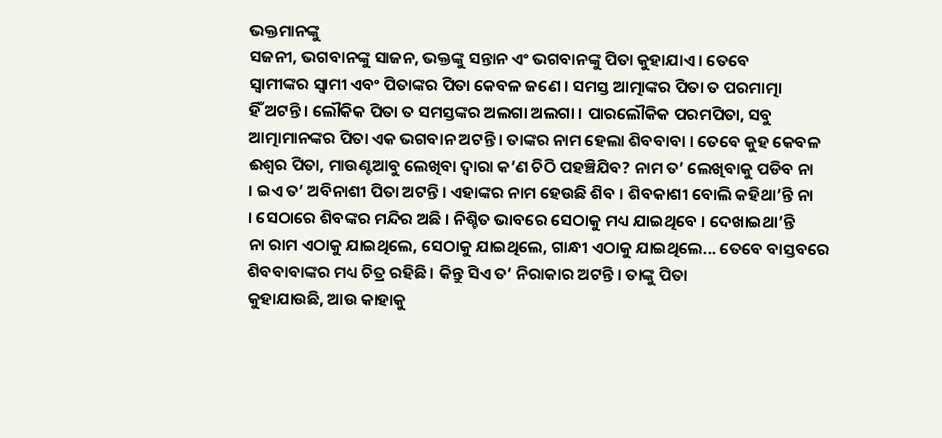ଭକ୍ତମାନଙ୍କୁ
ସଜନୀ, ଭଗବାନଙ୍କୁ ସାଜନ, ଭକ୍ତଙ୍କୁ ସନ୍ତାନ ଏଂ ଭଗବାନଙ୍କୁ ପିତା କୁହାଯାଏ । ତେବେ
ସ୍ୱାମୀଙ୍କର ସ୍ୱାମୀ ଏବଂ ପିତାଙ୍କର ପିତା କେବଳ ଜଣେ । ସମସ୍ତ ଆତ୍ମାଙ୍କର ପିତା ତ ପରମାତ୍ମା
ହିଁ ଅଟନ୍ତି । ଲୌକିକ ପିତା ତ ସମସ୍ତଙ୍କର ଅଲଗା ଅଲଗା । ପାରଲୌକିକ ପରମପିତା, ସବୁ
ଆତ୍ମାମାନଙ୍କର ପିତା ଏକ ଭଗବାନ ଅଟନ୍ତି । ତାଙ୍କର ନାମ ହେଲା ଶିବବାବା । ତେବେ କୁହ କେବଳ
ଈଶ୍ୱର ପିତା, ମାଉଣ୍ଟଆବୁ ଲେଖିବା ଦ୍ୱାରା କ’ଣ ଚିଠି ପହଞ୍ଚିଯିବ? ନାମ ତ’ ଲେଖିବାକୁ ପଡିବ ନା
। ଇଏ ତ’ ଅବିନାଶୀ ପିତା ଅଟନ୍ତି । ଏହାଙ୍କର ନାମ ହେଉଛି ଶିବ । ଶିବକାଶୀ ବୋଲି କହିଥା’ନ୍ତି ନା
। ସେଠାରେ ଶିବଙ୍କର ମନ୍ଦିର ଅଛି । ନିଶ୍ଚିତ ଭାବରେ ସେଠାକୁ ମଧ୍ୟ ଯାଇଥିବେ । ଦେଖାଇଥା’ନ୍ତି
ନା ରାମ ଏଠାକୁ ଯାଇଥିଲେ, ସେଠାକୁ ଯାଇଥିଲେ, ଗାନ୍ଧୀ ଏଠାକୁ ଯାଇଥିଲେ... ତେବେ ବାସ୍ତବରେ
ଶିବବାବାଙ୍କର ମଧ୍ୟ ଚିତ୍ର ରହିଛି । କିନ୍ତୁ ସିଏ ତ’ ନିରାକାର ଅଟନ୍ତି । ତାଙ୍କୁ ପିତା
କୁହାଯାଉଛି, ଆଉ କାହାକୁ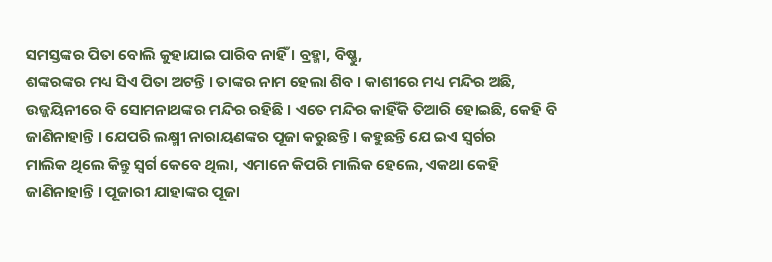ସମସ୍ତଙ୍କର ପିତା ବୋଲି କୁହାଯାଇ ପାରିବ ନାହିଁ । ବ୍ରହ୍ମା, ବିଷ୍ଣୁ,
ଶଙ୍କରଙ୍କର ମଧ୍ୟ ସିଏ ପିତା ଅଟନ୍ତି । ତାଙ୍କର ନାମ ହେଲା ଶିବ । କାଶୀରେ ମଧ୍ୟ ମନ୍ଦିର ଅଛି,
ଉଜ୍ଜୟିନୀରେ ବି ସୋମନାଥଙ୍କର ମନ୍ଦିର ରହିଛି । ଏତେ ମନ୍ଦିର କାହିଁକି ତିଆରି ହୋଇଛି, କେହି ବି
ଜାଣିନାହାନ୍ତି । ଯେପରି ଲକ୍ଷ୍ମୀ ନାରାୟଣଙ୍କର ପୂଜା କରୁଛନ୍ତି । କହୁଛନ୍ତି ଯେ ଇଏ ସ୍ୱର୍ଗର
ମାଲିକ ଥିଲେ କିନ୍ତୁ ସ୍ୱର୍ଗ କେବେ ଥିଲା, ଏମାନେ କିପରି ମାଲିକ ହେଲେ, ଏକଥା କେହି
ଜାଣିନାହାନ୍ତି । ପୂଜାରୀ ଯାହାଙ୍କର ପୂଜା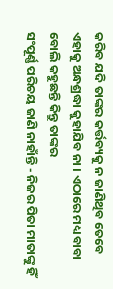କରିବ ଯଦି ତାଙ୍କର କର୍ତ୍ତବ୍ୟକୁ ନ ଜାଣିଥିବ ତେବେ
ଏହାକୁ ଅନ୍ଧଶ୍ରଦ୍ଧା କୁହାଯିବ ନା । ଏଠାରେ ମଧ୍ୟ ବାବା ବୋଲି କହୁଛନ୍ତି କିନ୍ତୁ ତାଙ୍କର
ସଂପୂର୍ଣ୍ଣ ପରିଚୟ ଜାଣି ନାହାଁନ୍ତି - ନିଜର ପିତା ମାତାଙ୍କୁ ହିଁ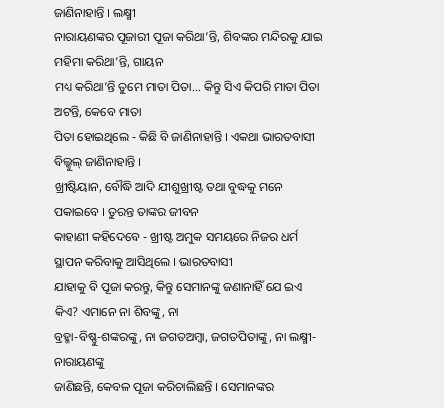ଜାଣିନାହାନ୍ତି । ଲକ୍ଷ୍ମୀ
ନାରାୟଣଙ୍କର ପୂଜାରୀ ପୂଜା କରିଥା’ନ୍ତି, ଶିବଙ୍କର ମନ୍ଦିରକୁ ଯାଇ ମହିମା କରିଥା’ନ୍ତି, ଗାୟନ
ମଧ୍ୟ କରିଥା’ନ୍ତି ତୁମେ ମାତା ପିତା... କିନ୍ତୁ ସିଏ କିପରି ମାତା ପିତା ଅଟନ୍ତି, କେବେ ମାତା
ପିତା ହୋଇଥିଲେ - କିଛି ବି ଜାଣିନାହାନ୍ତି । ଏକଥା ଭାରତବାସୀ ବିଲ୍କୁଲ୍ ଜାଣିନାହାନ୍ତି ।
ଖ୍ରୀଷ୍ଟିୟାନ, ବୌଦ୍ଧି ଆଦି ଯୀଶୁଖ୍ରୀଷ୍ଟ ତଥା ବୁଦ୍ଧକୁ ମନେ ପକାଇବେ । ତୁରନ୍ତ ତାଙ୍କର ଜୀବନ
କାହାଣୀ କହିଦେବେ - ଖ୍ରୀଷ୍ଟ ଅମୁକ ସମୟରେ ନିଜର ଧର୍ମ ସ୍ଥାପନ କରିବାକୁ ଆସିଥିଲେ । ଭାରତବାସୀ
ଯାହାକୁ ବି ପୂଜା କରନ୍ତୁ, କିନ୍ତୁ ସେମାନଙ୍କୁ ଜଣାନାହିଁ ଯେ ଇଏ କିଏ? ଏମାନେ ନା ଶିବଙ୍କୁ, ନା
ବ୍ରହ୍ମା-ବିଷ୍ଣୁ-ଶଙ୍କରଙ୍କୁ, ନା ଜଗତଅମ୍ବା, ଜଗତପିତାଙ୍କୁ, ନା ଲକ୍ଷ୍ମୀ-ନାରାୟଣଙ୍କୁ
ଜାଣିଛନ୍ତି, କେବଳ ପୂଜା କରିଚାଲିଛନ୍ତି । ସେମାନଙ୍କର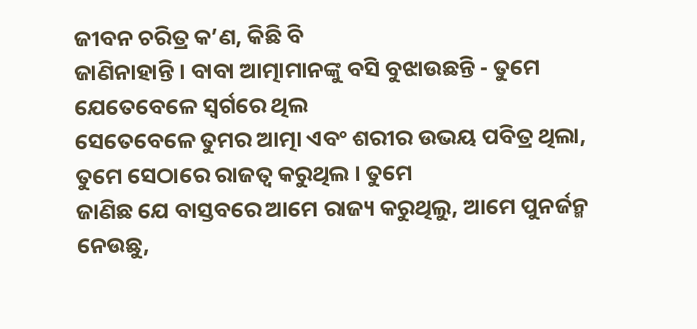ଜୀବନ ଚରିତ୍ର କ’ଣ, କିଛି ବି
ଜାଣିନାହାନ୍ତି । ବାବା ଆତ୍ମାମାନଙ୍କୁ ବସି ବୁଝାଉଛନ୍ତି - ତୁମେ ଯେତେବେଳେ ସ୍ୱର୍ଗରେ ଥିଲ
ସେତେବେଳେ ତୁମର ଆତ୍ମା ଏବଂ ଶରୀର ଉଭୟ ପବିତ୍ର ଥିଲା, ତୁମେ ସେଠାରେ ରାଜତ୍ୱ କରୁଥିଲ । ତୁମେ
ଜାଣିଛ ଯେ ବାସ୍ତବରେ ଆମେ ରାଜ୍ୟ କରୁଥିଲୁ, ଆମେ ପୁନର୍ଜନ୍ମ ନେଉଛୁ,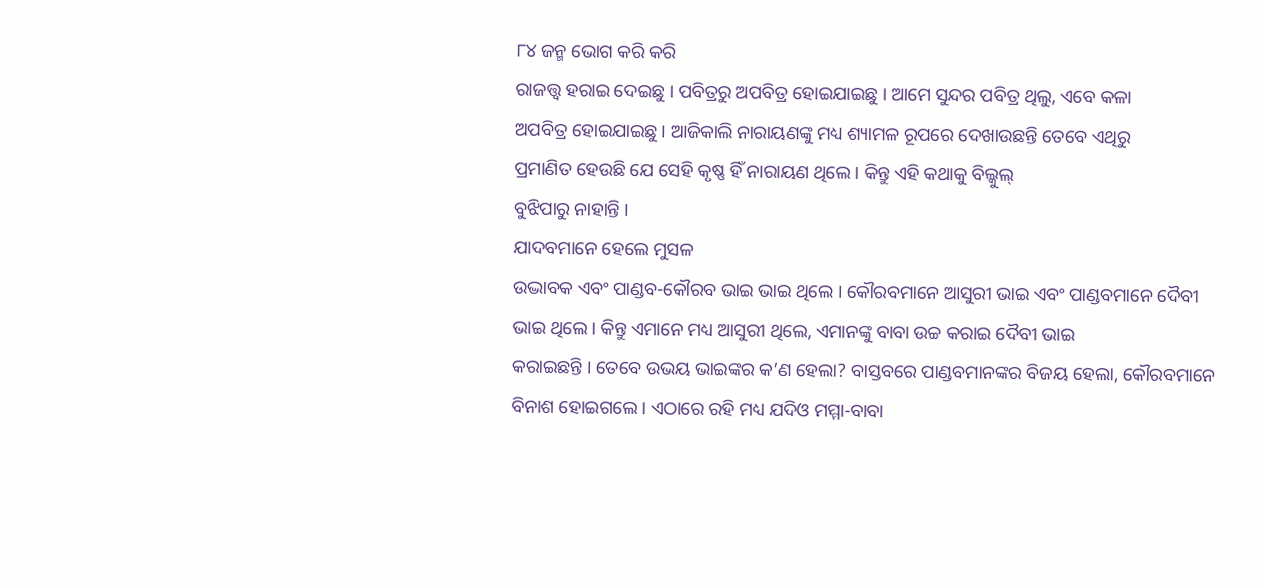୮୪ ଜନ୍ମ ଭୋଗ କରି କରି
ରାଜତ୍ତ୍ୱ ହରାଇ ଦେଇଛୁ । ପବିତ୍ରରୁ ଅପବିତ୍ର ହୋଇଯାଇଛୁ । ଆମେ ସୁନ୍ଦର ପବିତ୍ର ଥିଲୁ, ଏବେ କଳା
ଅପବିତ୍ର ହୋଇଯାଇଛୁ । ଆଜିକାଲି ନାରାୟଣଙ୍କୁ ମଧ୍ୟ ଶ୍ୟାମଳ ରୂପରେ ଦେଖାଉଛନ୍ତି ତେବେ ଏଥିରୁ
ପ୍ରମାଣିତ ହେଉଛି ଯେ ସେହି କୃଷ୍ଣ ହିଁ ନାରାୟଣ ଥିଲେ । କିନ୍ତୁ ଏହି କଥାକୁ ବିଲ୍କୁଲ୍
ବୁଝିପାରୁ ନାହାନ୍ତି ।
ଯାଦବମାନେ ହେଲେ ମୁସଳ
ଉଦ୍ଭାବକ ଏବଂ ପାଣ୍ଡବ-କୌରବ ଭାଇ ଭାଇ ଥିଲେ । କୌରବମାନେ ଆସୁରୀ ଭାଇ ଏବଂ ପାଣ୍ଡବମାନେ ଦୈବୀ
ଭାଇ ଥିଲେ । କିନ୍ତୁ ଏମାନେ ମଧ୍ୟ ଆସୁରୀ ଥିଲେ, ଏମାନଙ୍କୁ ବାବା ଉଚ୍ଚ କରାଇ ଦୈବୀ ଭାଇ
କରାଇଛନ୍ତି । ତେବେ ଉଭୟ ଭାଇଙ୍କର କ’ଣ ହେଲା? ବାସ୍ତବରେ ପାଣ୍ଡବମାନଙ୍କର ବିଜୟ ହେଲା, କୌରବମାନେ
ବିନାଶ ହୋଇଗଲେ । ଏଠାରେ ରହି ମଧ୍ୟ ଯଦିଓ ମମ୍ମା-ବାବା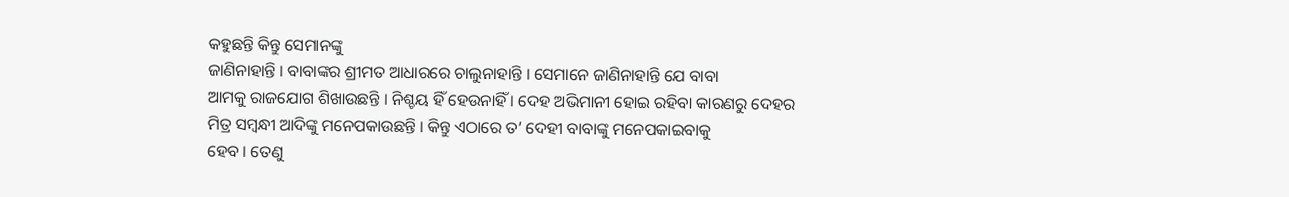କହୁଛନ୍ତି କିନ୍ତୁ ସେମାନଙ୍କୁ
ଜାଣିନାହାନ୍ତି । ବାବାଙ୍କର ଶ୍ରୀମତ ଆଧାରରେ ଚାଲୁନାହାନ୍ତି । ସେମାନେ ଜାଣିନାହାନ୍ତି ଯେ ବାବା
ଆମକୁ ରାଜଯୋଗ ଶିଖାଉଛନ୍ତି । ନିଶ୍ଚୟ ହିଁ ହେଉନାହିଁ । ଦେହ ଅଭିମାନୀ ହୋଇ ରହିବା କାରଣରୁ ଦେହର
ମିତ୍ର ସମ୍ବନ୍ଧୀ ଆଦିଙ୍କୁ ମନେପକାଉଛନ୍ତି । କିନ୍ତୁ ଏଠାରେ ତ’ ଦେହୀ ବାବାଙ୍କୁ ମନେପକାଇବାକୁ
ହେବ । ତେଣୁ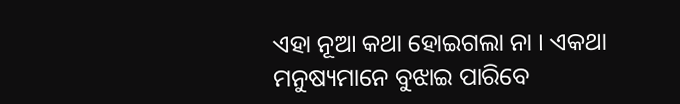ଏହା ନୂଆ କଥା ହୋଇଗଲା ନା । ଏକଥା ମନୁଷ୍ୟମାନେ ବୁଝାଇ ପାରିବେ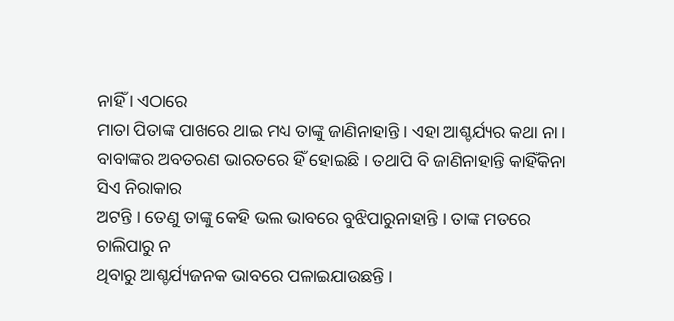ନାହିଁ । ଏଠାରେ
ମାତା ପିତାଙ୍କ ପାଖରେ ଥାଇ ମଧ୍ୟ ତାଙ୍କୁ ଜାଣିନାହାନ୍ତି । ଏହା ଆଶ୍ଚର୍ଯ୍ୟର କଥା ନା ।
ବାବାଙ୍କର ଅବତରଣ ଭାରତରେ ହିଁ ହୋଇଛି । ତଥାପି ବି ଜାଣିନାହାନ୍ତି କାହିଁକିନା ସିଏ ନିରାକାର
ଅଟନ୍ତି । ତେଣୁ ତାଙ୍କୁ କେହି ଭଲ ଭାବରେ ବୁଝିପାରୁନାହାନ୍ତି । ତାଙ୍କ ମତରେ ଚାଲିପାରୁ ନ
ଥିବାରୁ ଆଶ୍ଚର୍ଯ୍ୟଜନକ ଭାବରେ ପଳାଇଯାଉଛନ୍ତି ।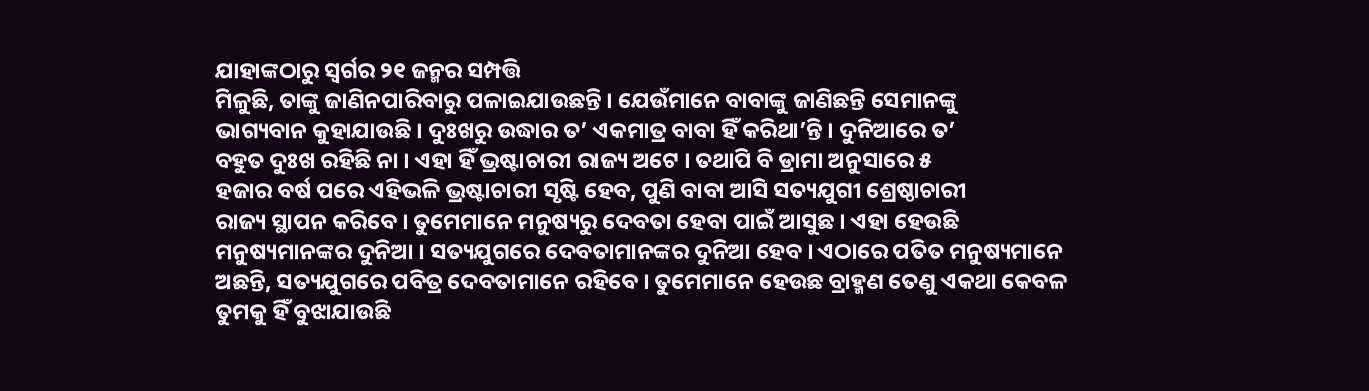ଯାହାଙ୍କଠାରୁ ସ୍ୱର୍ଗର ୨୧ ଜନ୍ମର ସମ୍ପତ୍ତି
ମିଳୁଛି, ତାଙ୍କୁ ଜାଣିନପାରିବାରୁ ପଳାଇଯାଉଛନ୍ତି । ଯେଉଁମାନେ ବାବାଙ୍କୁ ଜାଣିଛନ୍ତି ସେମାନଙ୍କୁ
ଭାଗ୍ୟବାନ କୁହାଯାଉଛି । ଦୁଃଖରୁ ଉଦ୍ଧାର ତ’ ଏକମାତ୍ର ବାବା ହିଁ କରିଥା’ନ୍ତି । ଦୁନିଆରେ ତ’
ବହୁତ ଦୁଃଖ ରହିଛି ନା । ଏହା ହିଁ ଭ୍ରଷ୍ଟାଚାରୀ ରାଜ୍ୟ ଅଟେ । ତଥାପି ବି ଡ୍ରାମା ଅନୁସାରେ ୫
ହଜାର ବର୍ଷ ପରେ ଏହିଭଳି ଭ୍ରଷ୍ଟାଚାରୀ ସୃଷ୍ଟି ହେବ, ପୁଣି ବାବା ଆସି ସତ୍ୟଯୁଗୀ ଶ୍ରେଷ୍ଠାଚାରୀ
ରାଜ୍ୟ ସ୍ଥାପନ କରିବେ । ତୁମେମାନେ ମନୁଷ୍ୟରୁ ଦେବତା ହେବା ପାଇଁ ଆସୁଛ । ଏହା ହେଉଛି
ମନୁଷ୍ୟମାନଙ୍କର ଦୁନିଆ । ସତ୍ୟଯୁଗରେ ଦେବତାମାନଙ୍କର ଦୁନିଆ ହେବ । ଏଠାରେ ପତିତ ମନୁଷ୍ୟମାନେ
ଅଛନ୍ତି, ସତ୍ୟଯୁଗରେ ପବିତ୍ର ଦେବତାମାନେ ରହିବେ । ତୁମେମାନେ ହେଉଛ ବ୍ରାହ୍ମଣ ତେଣୁ ଏକଥା କେବଳ
ତୁମକୁ ହିଁ ବୁଝାଯାଉଛି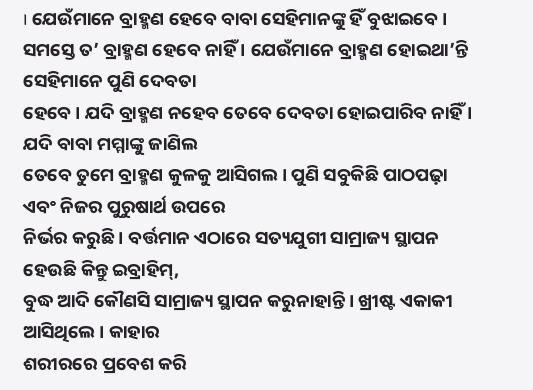। ଯେଉଁମାନେ ବ୍ରାହ୍ମଣ ହେବେ ବାବା ସେହିମାନଙ୍କୁ ହିଁ ବୁଝାଇବେ ।
ସମସ୍ତେ ତ’ ବ୍ରାହ୍ମଣ ହେବେ ନାହିଁ । ଯେଉଁମାନେ ବ୍ରାହ୍ମଣ ହୋଇଥା’ନ୍ତି ସେହିମାନେ ପୁଣି ଦେବତା
ହେବେ । ଯଦି ବ୍ରାହ୍ମଣ ନହେବ ତେବେ ଦେବତା ହୋଇପାରିବ ନାହିଁ । ଯଦି ବାବା ମମ୍ମାଙ୍କୁ ଜାଣିଲ
ତେବେ ତୁମେ ବ୍ରାହ୍ମଣ କୁଳକୁ ଆସିଗଲ । ପୁଣି ସବୁକିଛି ପାଠପଢ଼ା ଏବଂ ନିଜର ପୁରୁଷାର୍ଥ ଉପରେ
ନିର୍ଭର କରୁଛି । ବର୍ତ୍ତମାନ ଏଠାରେ ସତ୍ୟଯୁଗୀ ସାମ୍ରାଜ୍ୟ ସ୍ଥାପନ ହେଉଛି କିନ୍ତୁ ଇବ୍ରାହିମ୍,
ବୁଦ୍ଧ ଆଦି କୌଣସି ସାମ୍ରାଜ୍ୟ ସ୍ଥାପନ କରୁନାହାନ୍ତି । ଖ୍ରୀଷ୍ଟ ଏକାକୀ ଆସିଥିଲେ । କାହାର
ଶରୀରରେ ପ୍ରବେଶ କରି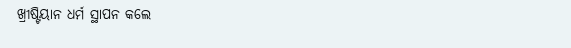ଖ୍ରୀଷ୍ଟିୟାନ ଧର୍ମ ସ୍ଥାପନ କଲେ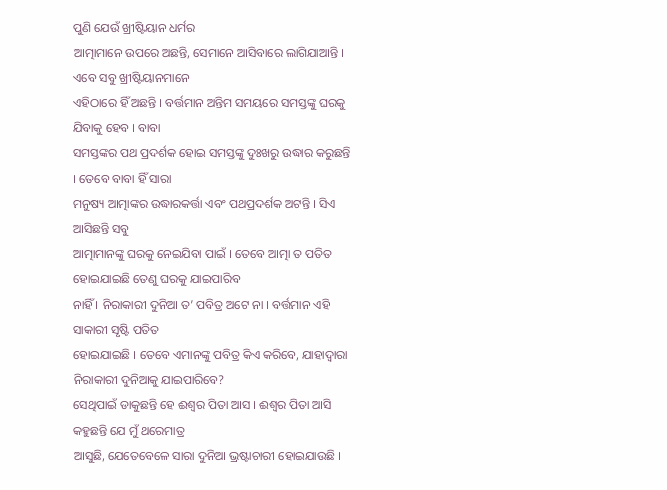ପୁଣି ଯେଉଁ ଖ୍ରୀଷ୍ଟିୟାନ ଧର୍ମର
ଆତ୍ମାମାନେ ଉପରେ ଅଛନ୍ତି, ସେମାନେ ଆସିବାରେ ଲାଗିଯାଆନ୍ତି । ଏବେ ସବୁ ଖ୍ରୀଷ୍ଟିୟାନମାନେ
ଏହିଠାରେ ହିଁ ଅଛନ୍ତି । ବର୍ତ୍ତମାନ ଅନ୍ତିମ ସମୟରେ ସମସ୍ତଙ୍କୁ ଘରକୁ ଯିବାକୁ ହେବ । ବାବା
ସମସ୍ତଙ୍କର ପଥ ପ୍ରଦର୍ଶକ ହୋଇ ସମସ୍ତଙ୍କୁ ଦୁଃଖରୁ ଉଦ୍ଧାର କରୁଛନ୍ତି । ତେବେ ବାବା ହିଁ ସାରା
ମନୁଷ୍ୟ ଆତ୍ମାଙ୍କର ଉଦ୍ଧାରକର୍ତ୍ତା ଏବଂ ପଥପ୍ରଦର୍ଶକ ଅଟନ୍ତି । ସିଏ ଆସିଛନ୍ତି ସବୁ
ଆତ୍ମାମାନଙ୍କୁ ଘରକୁ ନେଇଯିବା ପାଇଁ । ତେବେ ଆତ୍ମା ତ ପତିତ ହୋଇଯାଇଛି ତେଣୁ ଘରକୁ ଯାଇପାରିବ
ନାହିଁ । ନିରାକାରୀ ଦୁନିଆ ତ’ ପବିତ୍ର ଅଟେ ନା । ବର୍ତ୍ତମାନ ଏହି ସାକାରୀ ସୃଷ୍ଟି ପତିତ
ହୋଇଯାଇଛି । ତେବେ ଏମାନଙ୍କୁ ପବିତ୍ର କିଏ କରିବେ, ଯାହାଦ୍ୱାରା ନିରାକାରୀ ଦୁନିଆକୁ ଯାଇପାରିବେ?
ସେଥିପାଇଁ ଡାକୁଛନ୍ତି ହେ ଈଶ୍ୱର ପିତା ଆସ । ଈଶ୍ୱର ପିତା ଆସି କହୁଛନ୍ତି ଯେ ମୁଁ ଥରେମାତ୍ର
ଆସୁଛି, ଯେତେବେଳେ ସାରା ଦୁନିଆ ଭ୍ରଷ୍ଟାଚାରୀ ହୋଇଯାଉଛି ।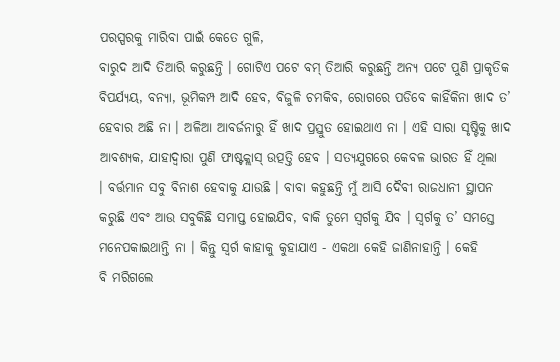ପରସ୍ପରକୁ ମାରିବା ପାଇଁ କେତେ ଗୁଳି,
ବାରୁଦ ଆଦି ତିଆରି କରୁଛନ୍ତି । ଗୋଟିଏ ପଟେ ବମ୍ ତିଆରି କରୁଛନ୍ତି ଅନ୍ୟ ପଟେ ପୁଣି ପ୍ରାକୃତିକ
ବିପର୍ଯ୍ୟୟ, ବନ୍ୟା, ଭୂମିକମ୍ପ ଆଦି ହେବ, ବିଜୁଳି ଚମକିବ, ରୋଗରେ ପଡିବେ କାହିଁକିନା ଖାଦ ତ’
ହେବାର ଅଛି ନା । ଅଳିଆ ଆବର୍ଜନାରୁ ହିଁ ଖାଦ ପ୍ରସ୍ତୁତ ହୋଇଥାଏ ନା । ଏହି ସାରା ସୃଷ୍ଟିକୁ ଖାଦ
ଆବଶ୍ୟକ, ଯାହାଦ୍ୱାରା ପୁଣି ଫାଷ୍ଟକ୍ଲାସ୍ ଉତ୍ପତ୍ତି ହେବ । ସତ୍ୟଯୁଗରେ କେବଳ ଭାରତ ହିଁ ଥିଲା
। ବର୍ତ୍ତମାନ ସବୁ ବିନାଶ ହେବାକୁ ଯାଉଛି । ବାବା କହୁଛନ୍ତି ମୁଁ ଆସି ଦୈବୀ ରାଜଧାନୀ ସ୍ଥାପନ
କରୁଛି ଏବଂ ଆଉ ସବୁକିଛି ସମାପ୍ତ ହୋଇଯିବ, ବାକି ତୁମେ ସ୍ୱର୍ଗକୁ ଯିବ । ସ୍ୱର୍ଗକୁ ତ’ ସମସ୍ତେ
ମନେପକାଇଥାନ୍ତି ନା । କିନ୍ତୁ ସ୍ୱର୍ଗ କାହାକୁ କୁହାଯାଏ - ଏକଥା କେହି ଜାଣିନାହାନ୍ତି । କେହି
ବି ମରିଗଲେ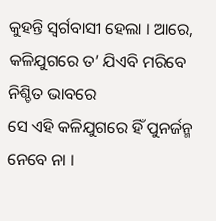କୁହନ୍ତି ସ୍ୱର୍ଗବାସୀ ହେଲା । ଆରେ, କଳିଯୁଗରେ ତ’ ଯିଏବି ମରିବେ ନିଶ୍ଚିତ ଭାବରେ
ସେ ଏହି କଳିଯୁଗରେ ହିଁ ପୁନର୍ଜନ୍ମ ନେବେ ନା ।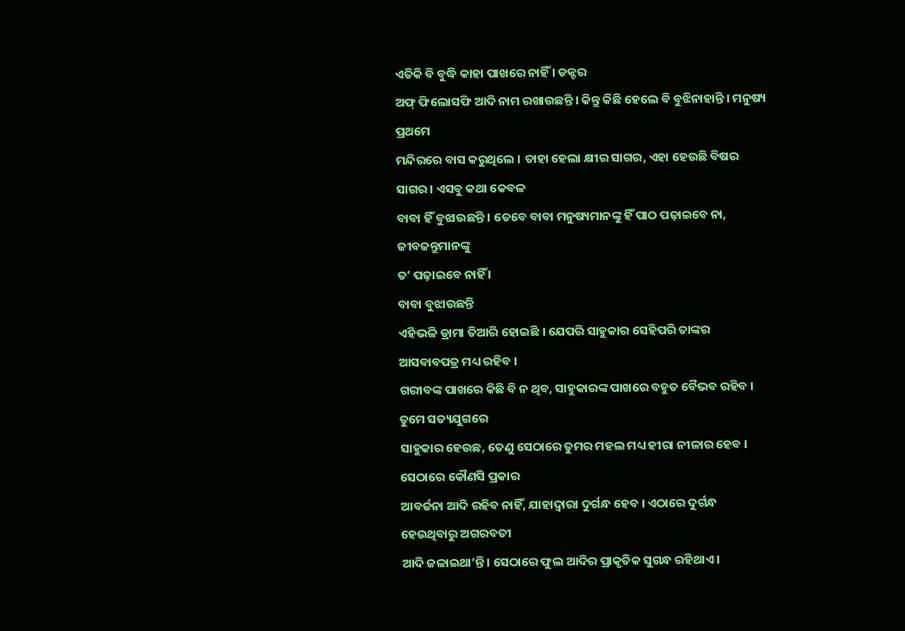ଏତିକି ବି ବୁଦ୍ଧି କାହା ପାଖରେ ନାହିଁ । ଡକ୍ଟର
ଅଫ୍ ଫିଲୋସଫି ଆଦି ନାମ ରଖାଉଛନ୍ତି । କିନ୍ତୁ କିଛି ହେଲେ ବି ବୁଝିନାହାନ୍ତି । ମନୁଷ୍ୟ ପ୍ରଥମେ
ମନ୍ଦିରରେ ବାସ କରୁଥିଲେ । ତାହା ହେଲା କ୍ଷୀର ସାଗର, ଏହା ହେଉଛି ବିଷର ସାଗର । ଏସବୁ କଥା କେବଳ
ବାବା ହିଁ ବୁଝାଉଛନ୍ତି । ତେବେ ବାବା ମନୁଷ୍ୟମାନଙ୍କୁ ହିଁ ପାଠ ପଢ଼ାଇବେ ନା, ଜୀବଜନ୍ତୁମାନଙ୍କୁ
ତ’ ପଢ଼ାଇବେ ନାହିଁ ।
ବାବା ବୁଝାଉଛନ୍ତି
ଏହିଭଳି ଡ୍ରାମା ତିଆରି ହୋଇଛି । ଯେପରି ସାହୁକାର ସେହିପରି ତାଙ୍କର ଆସବାବପତ୍ର ମଧ୍ୟ ରହିବ ।
ଗରୀବଙ୍କ ପାଖରେ କିଛି ବି ନ ଥିବ, ସାହୁକାରଙ୍କ ପାଖରେ ବହୁତ ବୈଭବ ରହିବ । ତୁମେ ସତ୍ୟଯୁଗରେ
ସାହୁକାର ହେଉଛ, ତେଣୁ ସେଠାରେ ତୁମର ମହଲ ମଧ୍ୟ ହୀରା ନୀଳାର ହେବ । ସେଠାରେ କୌଣସି ପ୍ରକାର
ଆବର୍ଜନା ଆଦି ରହିବ ନାହିଁ, ଯାହାଦ୍ୱାରା ଦୁର୍ଗନ୍ଧ ହେବ । ଏଠାରେ ଦୁର୍ଗନ୍ଧ ହେଉଥିବାରୁ ଅଗରବତୀ
ଆଦି ଜଳାଇଥା’ନ୍ତି । ସେଠାରେ ଫୁଲ ଆଦିର ପ୍ରାକୃତିକ ସୁଗନ୍ଧ ରହିଥାଏ ।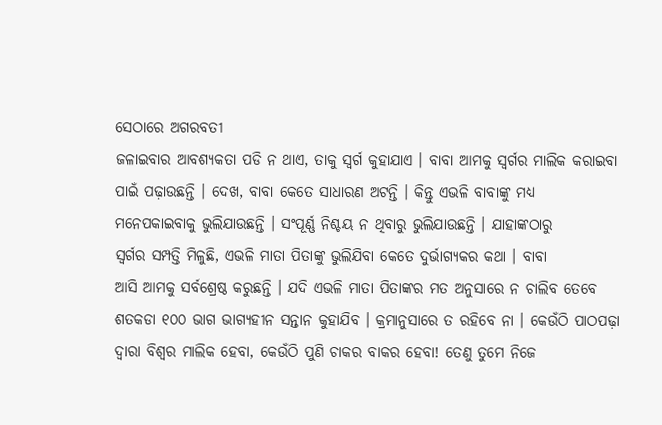ସେଠାରେ ଅଗରବତୀ
ଜଳାଇବାର ଆବଶ୍ୟକତା ପଡି ନ ଥାଏ, ତାକୁ ସ୍ୱର୍ଗ କୁହାଯାଏ । ବାବା ଆମକୁ ସ୍ୱର୍ଗର ମାଲିକ କରାଇବା
ପାଇଁ ପଢ଼ାଉଛନ୍ତି । ଦେଖ, ବାବା କେତେ ସାଧାରଣ ଅଟନ୍ତି । କିନ୍ତୁ ଏଭଳି ବାବାଙ୍କୁ ମଧ୍ୟ
ମନେପକାଇବାକୁ ଭୁଲିଯାଉଛନ୍ତି । ସଂପୂର୍ଣ୍ଣ ନିଶ୍ଚୟ ନ ଥିବାରୁ ଭୁଲିଯାଉଛନ୍ତି । ଯାହାଙ୍କଠାରୁ
ସ୍ୱର୍ଗର ସମ୍ପତ୍ତି ମିଳୁଛି, ଏଭଳି ମାତା ପିତାଙ୍କୁ ଭୁଲିଯିବା କେତେ ଦୁର୍ଭାଗ୍ୟକର କଥା । ବାବା
ଆସି ଆମକୁ ସର୍ବଶ୍ରେଷ୍ଠ କରୁଛନ୍ତି । ଯଦି ଏଭଳି ମାତା ପିତାଙ୍କର ମତ ଅନୁସାରେ ନ ଚାଲିବ ତେବେ
ଶତକଡା ୧୦୦ ଭାଗ ଭାଗ୍ୟହୀନ ସନ୍ତାନ କୁହାଯିବ । କ୍ରମାନୁସାରେ ତ ରହିବେ ନା । କେଉଁଠି ପାଠପଢ଼ା
ଦ୍ୱାରା ବିଶ୍ୱର ମାଲିକ ହେବା, କେଉଁଠି ପୁଣି ଚାକର ବାକର ହେବା! ତେଣୁ ତୁମେ ନିଜେ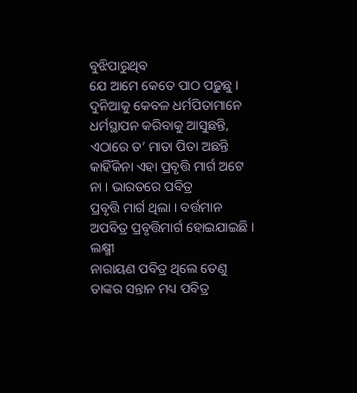ବୁଝିପାରୁଥିବ
ଯେ ଆମେ କେତେ ପାଠ ପଢ଼ୁଛୁ । ଦୁନିଆକୁ କେବଳ ଧର୍ମପିତାମାନେ ଧର୍ମସ୍ଥାପନ କରିବାକୁ ଆସୁଛନ୍ତି,
ଏଠାରେ ତ’ ମାତା ପିତା ଅଛନ୍ତି କାହିଁକିନା ଏହା ପ୍ରବୃତ୍ତି ମାର୍ଗ ଅଟେ ନା । ଭାରତରେ ପବିତ୍ର
ପ୍ରବୃତ୍ତି ମାର୍ଗ ଥିଲା । ବର୍ତ୍ତମାନ ଅପବିତ୍ର ପ୍ରବୃତ୍ତିମାର୍ଗ ହୋଇଯାଇଛି । ଲକ୍ଷ୍ମୀ
ନାରାୟଣ ପବିତ୍ର ଥିଲେ ତେଣୁ ତାଙ୍କର ସନ୍ତାନ ମଧ୍ୟ ପବିତ୍ର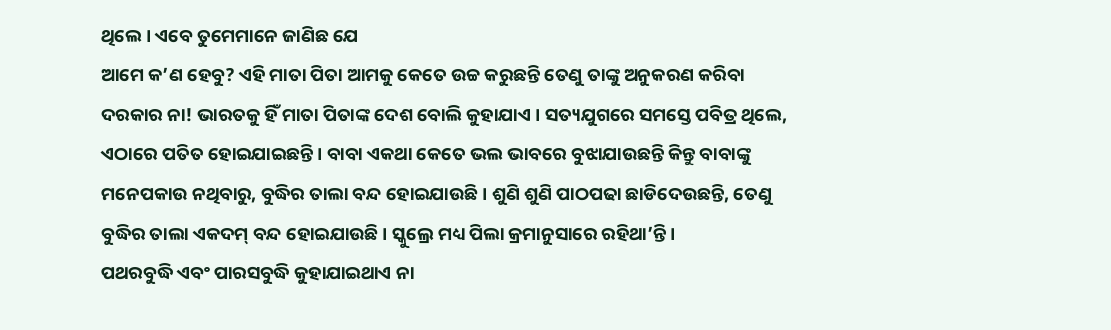ଥିଲେ । ଏବେ ତୁମେମାନେ ଜାଣିଛ ଯେ
ଆମେ କ’ଣ ହେବୁ? ଏହି ମାତା ପିତା ଆମକୁ କେତେ ଉଚ୍ଚ କରୁଛନ୍ତି ତେଣୁ ତାଙ୍କୁ ଅନୁକରଣ କରିବା
ଦରକାର ନା! ଭାରତକୁ ହିଁ ମାତା ପିତାଙ୍କ ଦେଶ ବୋଲି କୁହାଯାଏ । ସତ୍ୟଯୁଗରେ ସମସ୍ତେ ପବିତ୍ର ଥିଲେ,
ଏଠାରେ ପତିତ ହୋଇଯାଇଛନ୍ତି । ବାବା ଏକଥା କେତେ ଭଲ ଭାବରେ ବୁଝାଯାଉଛନ୍ତି କିନ୍ତୁ ବାବାଙ୍କୁ
ମନେପକାଉ ନଥିବାରୁ, ବୁଦ୍ଧିର ତାଲା ବନ୍ଦ ହୋଇଯାଉଛି । ଶୁଣି ଶୁଣି ପାଠପଢା ଛାଡିଦେଉଛନ୍ତି, ତେଣୁ
ବୁଦ୍ଧିର ତାଲା ଏକଦମ୍ ବନ୍ଦ ହୋଇଯାଉଛି । ସ୍କୁଲ୍ରେ ମଧ୍ୟ ପିଲା କ୍ରମାନୁସାରେ ରହିଥା’ନ୍ତି ।
ପଥରବୁଦ୍ଧି ଏବଂ ପାରସବୁଦ୍ଧି କୁହାଯାଇଥାଏ ନା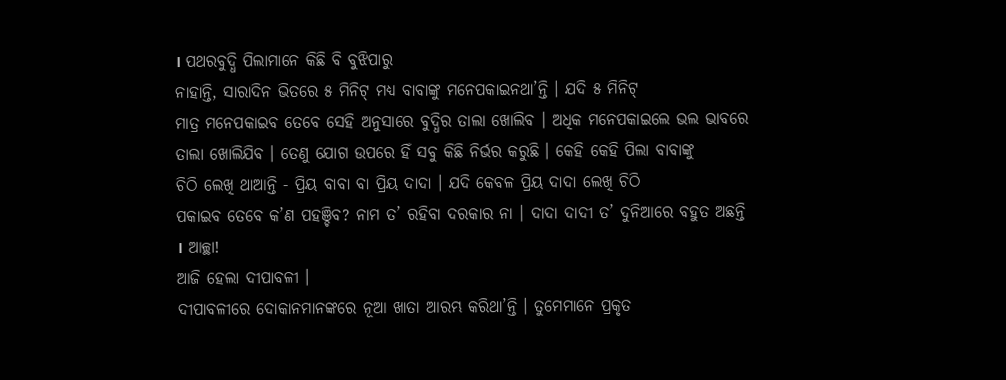। ପଥରବୁଦ୍ଧି ପିଲାମାନେ କିଛି ବି ବୁଝିପାରୁ
ନାହାନ୍ତି, ସାରାଦିନ ଭିତରେ ୫ ମିନିଟ୍ ମଧ୍ୟ ବାବାଙ୍କୁ ମନେପକାଇନଥା’ନ୍ତି । ଯଦି ୫ ମିନିଟ୍
ମାତ୍ର ମନେପକାଇବ ତେବେ ସେହି ଅନୁସାରେ ବୁଦ୍ଧିର ତାଲା ଖୋଲିବ । ଅଧିକ ମନେପକାଇଲେ ଭଲ ଭାବରେ
ତାଲା ଖୋଲିଯିବ । ତେଣୁ ଯୋଗ ଉପରେ ହିଁ ସବୁ କିଛି ନିର୍ଭର କରୁଛି । କେହି କେହି ପିଲା ବାବାଙ୍କୁ
ଚିଠି ଲେଖି ଥାଆନ୍ତି - ପ୍ରିୟ ବାବା ବା ପ୍ରିୟ ଦାଦା । ଯଦି କେବଳ ପ୍ରିୟ ଦାଦା ଲେଖି ଚିଠି
ପକାଇବ ତେବେ କ’ଣ ପହଞ୍ଚିବ? ନାମ ତ’ ରହିବା ଦରକାର ନା । ଦାଦା ଦାଦୀ ତ’ ଦୁନିଆରେ ବହୁତ ଅଛନ୍ତି
। ଆଚ୍ଛା!
ଆଜି ହେଲା ଦୀପାବଳୀ ।
ଦୀପାବଳୀରେ ଦୋକାନମାନଙ୍କରେ ନୂଆ ଖାତା ଆରମ୍ଭ କରିଥା’ନ୍ତି । ତୁମେମାନେ ପ୍ରକୃତ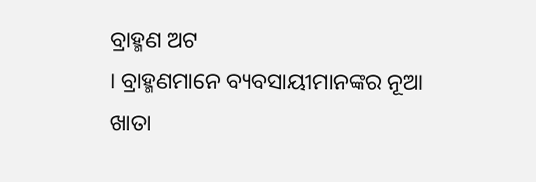ବ୍ରାହ୍ମଣ ଅଟ
। ବ୍ରାହ୍ମଣମାନେ ବ୍ୟବସାୟୀମାନଙ୍କର ନୂଆ ଖାତା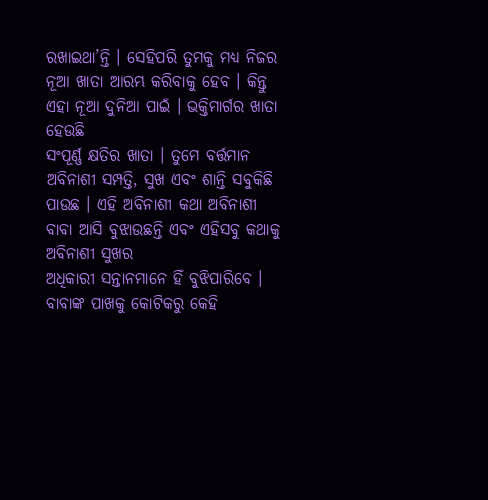ରଖାଇଥା’ନ୍ତି । ସେହିପରି ତୁମକୁ ମଧ୍ୟ ନିଜର
ନୂଆ ଖାତା ଆରମ୍ଭ କରିବାକୁ ହେବ । କିନ୍ତୁ ଏହା ନୂଆ ଦୁନିଆ ପାଇଁ । ଭକ୍ତିମାର୍ଗର ଖାତା ହେଉଛି
ସଂପୂର୍ଣ୍ଣ କ୍ଷତିର ଖାତା । ତୁମେ ବର୍ତ୍ତମାନ ଅବିନାଶୀ ସମ୍ପତ୍ତି, ସୁଖ ଏବଂ ଶାନ୍ତି ସବୁକିଛି
ପାଉଛ । ଏହି ଅବିନାଶୀ କଥା ଅବିନାଶୀ ବାବା ଆସି ବୁଝାଉଛନ୍ତି ଏବଂ ଏହିସବୁ କଥାକୁ ଅବିନାଶୀ ସୁଖର
ଅଧିକାରୀ ସନ୍ତାନମାନେ ହିଁ ବୁଝିପାରିବେ । ବାବାଙ୍କ ପାଖକୁ କୋଟିକରୁ କେହି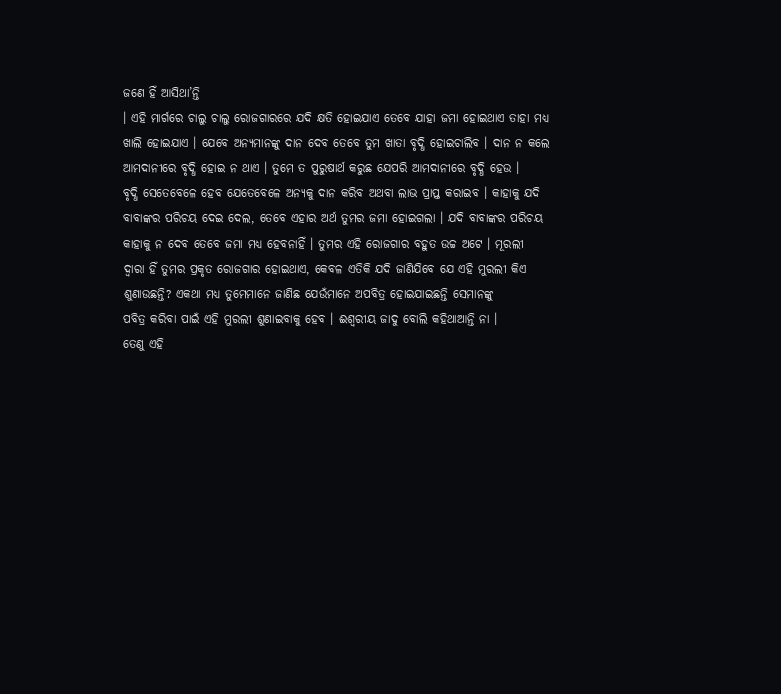ଜଣେ ହିଁ ଆସିଥା’ନ୍ତି
। ଏହି ମାର୍ଗରେ ଚାଲୁ ଚାଲୁ ରୋଜଗାରରେ ଯଦି କ୍ଷତି ହୋଇଯାଏ ତେବେ ଯାହା ଜମା ହୋଇଥାଏ ତାହା ମଧ୍ୟ
ଖାଲି ହୋଇଯାଏ । ଯେବେ ଅନ୍ୟମାନଙ୍କୁ ଦାନ ଦେବ ତେବେ ତୁମ ଖାତା ବୃଦ୍ଧି ହୋଇଚାଲିବ । ଦାନ ନ କଲେ
ଆମଦାନୀରେ ବୃଦ୍ଧି ହୋଇ ନ ଥାଏ । ତୁମେ ତ ପୁରୁଷାର୍ଥ କରୁଛ ଯେପରି ଆମଦାନୀରେ ବୃଦ୍ଧି ହେଉ ।
ବୃଦ୍ଧି ସେତେବେଳେ ହେବ ଯେତେବେଳେ ଅନ୍ୟକୁ ଦାନ କରିବ ଅଥବା ଲାଭ ପ୍ରାପ୍ତ କରାଇବ । କାହାକୁ ଯଦି
ବାବାଙ୍କର ପରିଚୟ ଦେଇ ଦେଲ, ତେବେ ଏହାର ଅର୍ଥ ତୁମର ଜମା ହୋଇଗଲା । ଯଦି ବାବାଙ୍କର ପରିଚୟ
କାହାକୁ ନ ଦେବ ତେବେ ଜମା ମଧ୍ୟ ହେବନାହିଁ । ତୁମର ଏହି ରୋଜଗାର ବହୁତ ଉଚ୍ଚ ଅଟେ । ମୂରଲୀ
ଦ୍ୱାରା ହିଁ ତୁମର ପ୍ରକୃତ ରୋଜଗାର ହୋଇଥାଏ, କେବଳ ଏତିକି ଯଦି ଜାଣିଯିବେ ଯେ ଏହି ମୁରଲୀ କିଏ
ଶୁଣାଉଛନ୍ତି? ଏକଥା ମଧ୍ୟ ତୁମେମାନେ ଜାଣିଛ ଯେଉଁମାନେ ଅପବିତ୍ର ହୋଇଯାଇଛନ୍ତି ସେମାନଙ୍କୁ
ପବିତ୍ର କରିବା ପାଇଁ ଏହି ମୁରଲୀ ଶୁଣାଇବାକୁ ହେବ । ଈଶ୍ୱରୀୟ ଜାଦୁ ବୋଲି କହିଥାଆନ୍ତି ନା ।
ତେଣୁ ଏହି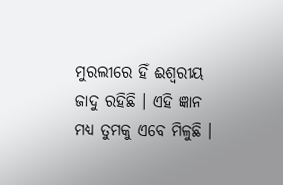ମୁରଲୀରେ ହିଁ ଈଶ୍ୱରୀୟ ଜାଦୁ ରହିଛି । ଏହି ଜ୍ଞାନ ମଧ୍ୟ ତୁମକୁ ଏବେ ମିଳୁଛି ।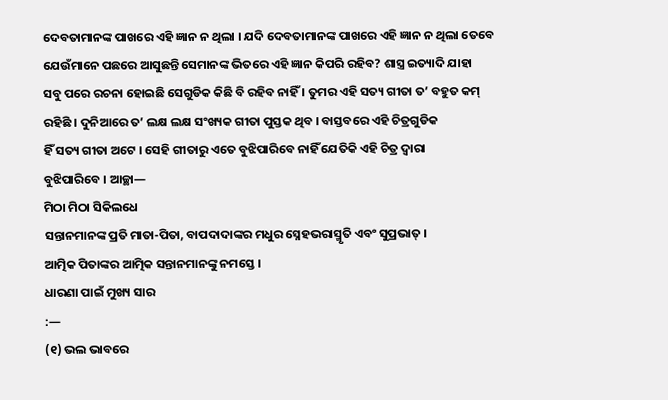ଦେବତାମାନଙ୍କ ପାଖରେ ଏହି ଜ୍ଞାନ ନ ଥିଲା । ଯଦି ଦେବତାମାନଙ୍କ ପାଖରେ ଏହି ଜ୍ଞାନ ନ ଥିଲା ତେବେ
ଯେଉଁମାନେ ପଛରେ ଆସୁଛନ୍ତି ସେମାନଙ୍କ ଭିତରେ ଏହି ଜ୍ଞାନ କିପରି ରହିବ? ଶାସ୍ତ୍ର ଇତ୍ୟାଦି ଯାହା
ସବୁ ପରେ ରଚନା ହୋଇଛି ସେଗୁଡିକ କିଛି ବି ରହିବ ନାହିଁ । ତୁମର ଏହି ସତ୍ୟ ଗୀତା ତ’ ବହୁତ କମ୍
ରହିଛି । ଦୁନିଆରେ ତ’ ଲକ୍ଷ ଲକ୍ଷ ସଂଖ୍ୟକ ଗୀତା ପୁସ୍ତକ ଥିବ । ବାସ୍ତବରେ ଏହି ଚିତ୍ରଗୁଡିକ
ହିଁ ସତ୍ୟ ଗୀତା ଅଟେ । ସେହି ଗୀତାରୁ ଏତେ ବୁଝିପାରିବେ ନାହିଁ ଯେତିକି ଏହି ଚିତ୍ର ଦ୍ୱାରା
ବୁଝିପାରିବେ । ଆଚ୍ଛା—
ମିଠା ମିଠା ସିକିଲଧେ
ସନ୍ତାନମାନଙ୍କ ପ୍ରତି ମାତା-ପିତା, ବାପଦାଦାଙ୍କର ମଧୁର ସ୍ନେହଭରାସ୍ମୃତି ଏବଂ ସୁପ୍ରଭାତ୍ ।
ଆତ୍ମିକ ପିତାଙ୍କର ଆତ୍ମିକ ସନ୍ତାନମାନଙ୍କୁ ନମସ୍ତେ ।
ଧାରଣା ପାଇଁ ମୁଖ୍ୟ ସାର
:—
(୧) ଭଲ ଭାବରେ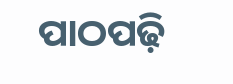ପାଠପଢ଼ି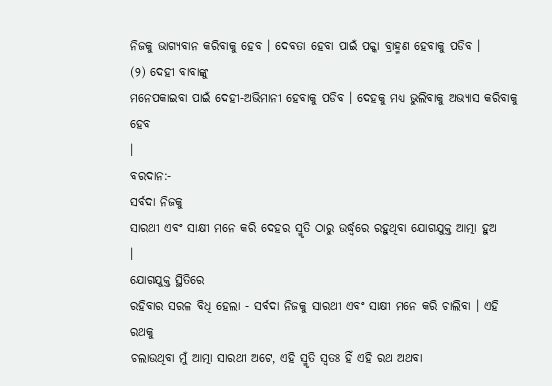ନିଜକୁ ଭାଗ୍ୟବାନ କରିବାକୁ ହେବ । ଦେବତା ହେବା ପାଇଁ ପକ୍କା ବ୍ରାହ୍ମଣ ହେବାକୁ ପଡିବ ।
(୨) ଦେହୀ ବାବାଙ୍କୁ
ମନେପକାଇବା ପାଇଁ ଦେହୀ-ଅଭିମାନୀ ହେବାକୁ ପଡିବ । ଦେହକୁ ମଧ୍ୟ ଭୁଲିବାକୁ ଅଭ୍ୟାସ କରିବାକୁ ହେବ
।
ବରଦାନ:-
ସର୍ବଦା ନିଜକୁ
ସାରଥୀ ଏବଂ ସାକ୍ଷୀ ମନେ କରି ଦେହର ସ୍ମୃତି ଠାରୁ ଉର୍ଦ୍ଧ୍ୱରେ ରହୁଥିବା ଯୋଗଯୁକ୍ତ ଆତ୍ମା ହୁଅ
।
ଯୋଗଯୁକ୍ତ ସ୍ଥିତିରେ
ରହିବାର ସରଳ ବିଧି ହେଲା - ସର୍ବଦା ନିଜକୁ ସାରଥୀ ଏବଂ ସାକ୍ଷୀ ମନେ କରି ଚାଲିବା । ଏହି ରଥକୁ
ଚଲାଉଥିବା ମୁଁ ଆତ୍ମା ସାରଥୀ ଅଟେ, ଏହି ସ୍ମୃତି ସ୍ୱତଃ ହିଁ ଏହି ରଥ ଅଥବା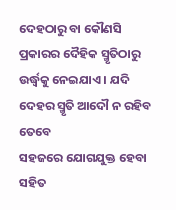ଦେହଠାରୁ ବା କୌଣସି
ପ୍ରକାରର ଦୈହିକ ସ୍ମୃତିଠାରୁ ଉର୍ଦ୍ଧ୍ୱକୁ ନେଇଯାଏ । ଯଦି ଦେହର ସ୍ମୃତି ଆଦୌ ନ ରହିବ ତେବେ
ସହଜରେ ଯୋଗଯୁକ୍ତ ହେବା ସହିତ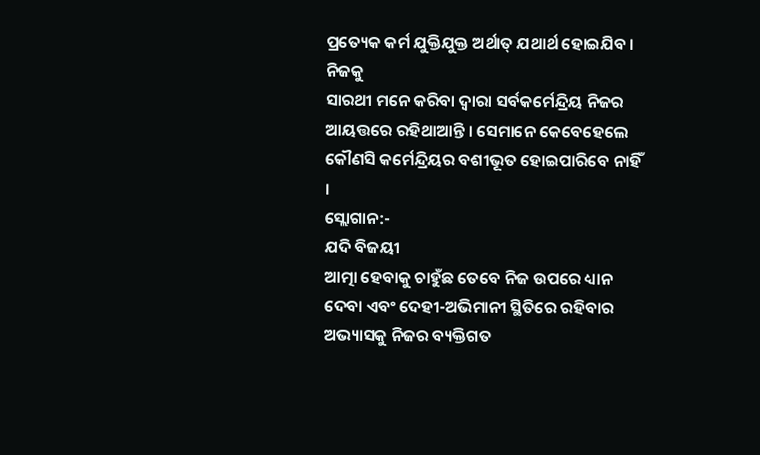ପ୍ରତ୍ୟେକ କର୍ମ ଯୁକ୍ତିଯୁକ୍ତ ଅର୍ଥାତ୍ ଯଥାର୍ଥ ହୋଇଯିବ । ନିଜକୁ
ସାରଥୀ ମନେ କରିବା ଦ୍ୱାରା ସର୍ବକର୍ମେନ୍ଦ୍ରିୟ ନିଜର ଆୟତ୍ତରେ ରହିଥାଆନ୍ତି । ସେମାନେ କେବେହେଲେ
କୌଣସି କର୍ମେନ୍ଦ୍ରିୟର ବଶୀଭୂତ ହୋଇପାରିବେ ନାହିଁ ।
ସ୍ଲୋଗାନ:-
ଯଦି ବିଜୟୀ
ଆତ୍ମା ହେବାକୁ ଚାହୁଁଛ ତେବେ ନିଜ ଉପରେ ଧ୍ୟାନ ଦେବା ଏବଂ ଦେହୀ-ଅଭିମାନୀ ସ୍ଥିତିରେ ରହିବାର
ଅଭ୍ୟାସକୁ ନିଜର ବ୍ୟକ୍ତିଗତ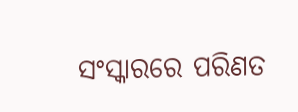ସଂସ୍କାରରେ ପରିଣତ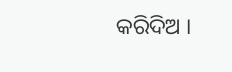କରିଦିଅ ।